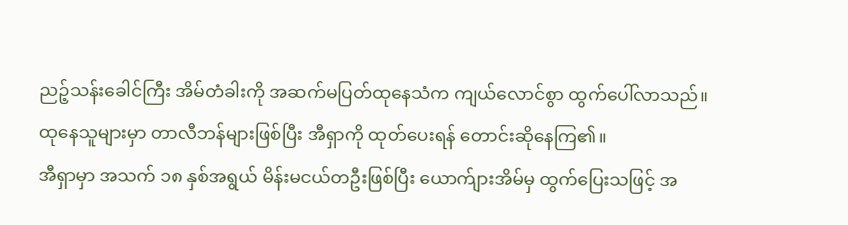ညဉ့်သန်းခေါင်ကြီး အိမ်တံခါးကို အဆက်မပြတ်ထုနေသံက ကျယ်လောင်စွာ ထွက်ပေါ်လာသည်။ ထုနေသူများမှာ တာလီဘန်များဖြစ်ပြီး အီရှာကို ထုတ်ပေးရန် တောင်းဆိုနေကြ၏။
အီရှာမှာ အသက် ၁၈ နှစ်အရွယ် မိန်းမငယ်တဦးဖြစ်ပြီး ယောက်ျားအိမ်မှ ထွက်ပြေးသဖြင့် အ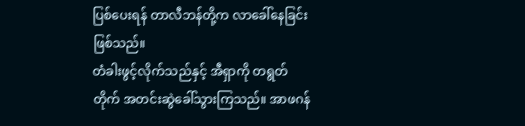ပြစ်ပေးရန် တာလီဘန်တို့က လာခေါ်နေခြင်းဖြစ်သည်။
တံခါးဖွင့်လိုက်သည်နှင့် အီရှာကို တရွတ်တိုက် အတင်းဆွဲခေါ်သွားကြသည်။ အာဖဂန်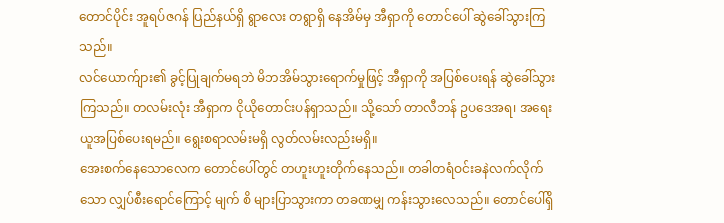တောင်ပိုင်း အူရပ်ဇဂန် ပြည်နယ်ရှိ ရွာလေး တရွာရှိ နေအိမ်မှ အီရှာကို တောင်ပေါ် ဆွဲခေါ်သွားကြသည်။
လင်ယောက်ျား၏ ခွင့်ပြုချက်မရဘဲ မိဘအိမ်သွားရောက်မှုဖြင့် အီရှာကို အပြစ်ပေးရန် ဆွဲခေါ်သွားကြသည်။ တလမ်းလုံး အီရှာက ငိုယိုတောင်းပန်ရှာသည်။ သို့သော် တာလီဘန် ဥပဒေအရ၊ အရေးယူအပြစ်ပေးရမည်။ ရွေးစရာလမ်းမရှိ လွတ်လမ်းလည်းမရှိ။
အေးစက်နေသောလေက တောင်ပေါ်တွင် တဟူးဟူးတိုက်နေသည်။ တခါတရံဝင်းခနဲလက်လိုက်သော လျှပ်စီးရောင်ကြောင့် မျက် စိ များပြာသွားကာ တခဏမျှ ကန်းသွားလေသည်။ တောင်ပေါ်ရှိ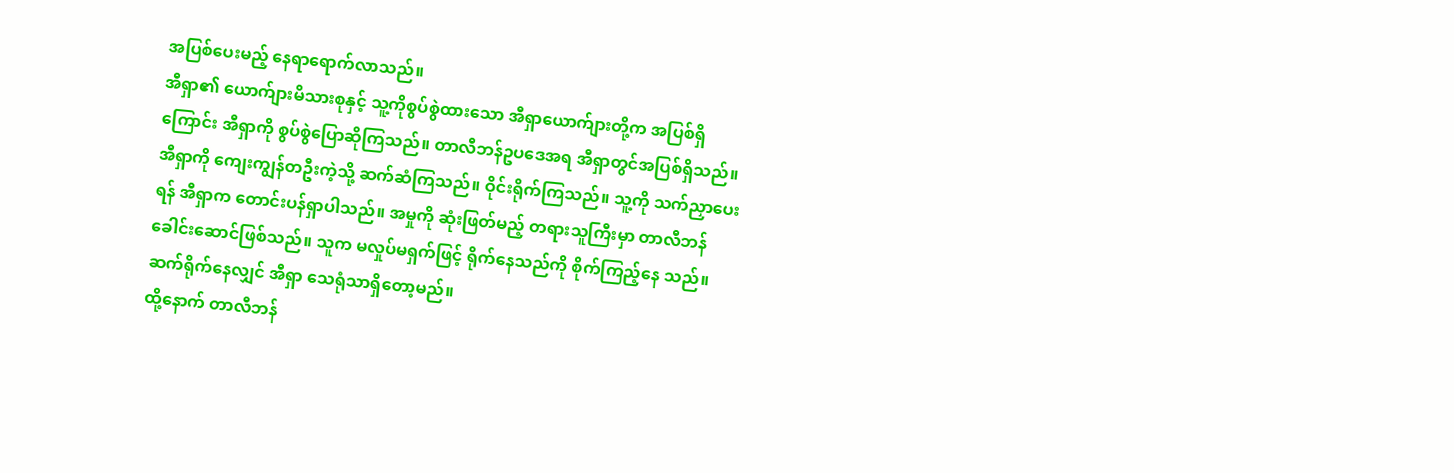အပြစ်ပေးမည့် နေရာရောက်လာသည်။
အီရှာ၏ ယောက်ျားမိသားစုနှင့် သူ့ကိုစွပ်စွဲထားသော အီရှာယောက်ျားတို့က အပြစ်ရှိကြောင်း အီရှာကို စွပ်စွဲပြောဆိုကြသည်။ တာလီဘန်ဥပဒေအရ အီရှာတွင်အပြစ်ရှိသည်။
အီရှာကို ကျေးကျွန်တဦးကဲ့သို့ ဆက်ဆံကြသည်။ ဝိုင်းရိုက်ကြသည်။ သူ့ကို သက်ညှာပေးရန် အီရှာက တောင်းပန်ရှာပါသည်။ အမှုကို ဆုံးဖြတ်မည့် တရားသူကြီးမှာ တာလီဘန် ခေါင်းဆောင်ဖြစ်သည်။ သူက မလှုပ်မရှက်ဖြင့် ရိုက်နေသည်ကို စိုက်ကြည့်နေ သည်။ ဆက်ရိုက်နေလျှင် အီရှာ သေရုံသာရှိတော့မည်။
ထို့နောက် တာလီဘန်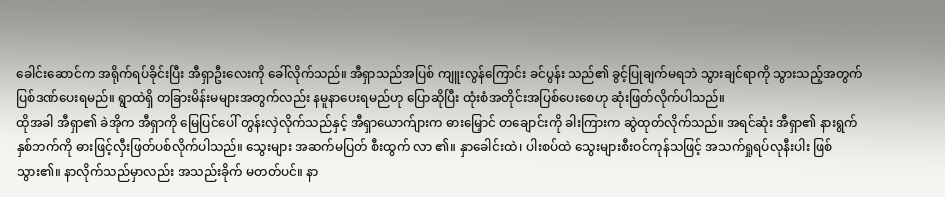ခေါင်းဆောင်က အရိုက်ရပ်ခိုင်းပြီး အီရှာဦးလေးကို ခေါ်လိုက်သည်။ အီရှာသည်အပြစ် ကျူးလွန်ကြောင်း ခင်ပွန်း သည်၏ ခွင့်ပြုချက်မရဘဲ သွားချင်ရာကို သွားသည့်အတွက် ပြစ်ဒဏ်ပေးရမည်။ ရွာထဲရှိ တခြားမိန်းမများအတွက်လည်း နမူနာပေးရမည်ဟု ပြောဆိုပြီး ထုံးစံအတိုင်းအပြစ်ပေးစေဟု ဆုံးဖြတ်လိုက်ပါသည်။
ထိုအခါ အီရှာ၏ ခဲအိုက အီရှာကို မြေပြင်ပေါ် တွန်းလှဲလိုက်သည်နှင့် အီရှာယောက်ျားက ဓားမြှောင် တချောင်းကို ခါးကြားက ဆွဲထုတ်လိုက်သည်။ အရင်ဆုံး အီရှာ၏ နားရွက် နှစ်ဘက်ကို ဓားဖြင့်လှီးဖြတ်ပစ်လိုက်ပါသည်။ သွေးများ အဆက်မပြတ် စီးထွက် လာ ၏။ နှာခေါင်းထဲ၊ ပါးစပ်ထဲ သွေးများစီးဝင်ကုန်သဖြင့် အသက်ရှုရပ်လုနီးပါး ဖြစ်သွား၏။ နာလိုက်သည်မှာလည်း အသည်းခိုက် မတတ်ပင်။ နာ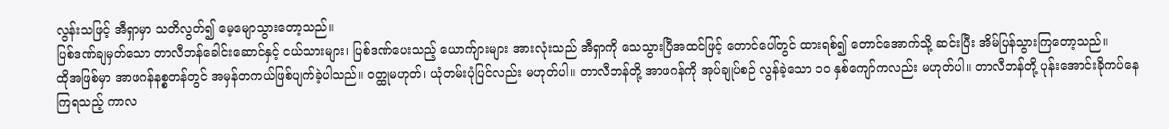လွန်းသဖြင့် အီရှာမှာ သတိလွတ်၍ မေ့မျောသွားတော့သည်။
ပြစ်ဒဏ်ချမှတ်သော တာလီဘန်ခေါင်းဆောင်နှင့် ငယ်သားများ၊ ပြစ်ဒဏ်ပေးသည့် ယောက်ျားများ အားလုံးသည် အီရှာကို သေသွားပြီအထင်ဖြင့် တောင်ပေါ်တွင် ထားရစ်၍ တောင်အောက်သို့ ဆင်းပြီး အိမ်ပြန်သွားကြတော့သည်။
ထိုအဖြစ်မှာ အာဖဂန်နစ္စတန်တွင် အမှန်တကယ်ဖြစ်ပျက်ခဲ့ပါသည်။ ဝတ္ထုမဟုတ်၊ ယုံတမ်းပုံပြင်လည်း မဟုတ်ပါ။ တာလီဘန်တို့ အာဖဂန်ကို အုပ်ချုပ်စဉ် လွန်ခဲ့သော ၁၀ နှစ်ကျော်ကလည်း မဟုတ်ပါ။ တာလီဘန်တို့ ပုန်းအောင်းခိုကပ်နေကြရသည့် ကာလ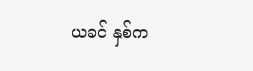ယခင် နှစ်က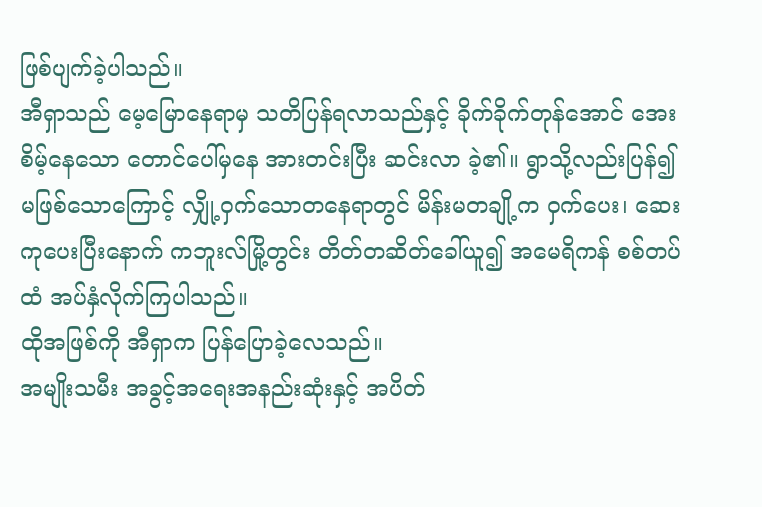ဖြစ်ပျက်ခဲ့ပါသည်။
အီရှာသည် မေ့မြောနေရာမှ သတိပြန်ရလာသည်နှင့် ခိုက်ခိုက်တုန်အောင် အေးစိမ့်နေသော တောင်ပေါ်မှနေ အားတင်းပြီး ဆင်းလာ ခဲ့၏။ ရွာသို့လည်းပြန်၍ မဖြစ်သောကြောင့် လျှို့ဝှက်သောတနေရာတွင် မိန်းမတချို့က ဝှက်ပေး၊ ဆေးကုပေးပြီးနောက် ကဘူးလ်မြို့တွင်း တိတ်တဆိတ်ခေါ်ယူ၍ အမေရိကန် စစ်တပ်ထံ အပ်နှံလိုက်ကြပါသည်။
ထိုအဖြစ်ကို အီရှာက ပြန်ပြောခဲ့လေသည်။
အမျိုးသမီး အခွင့်အရေးအနည်းဆုံးနှင့် အပိတ်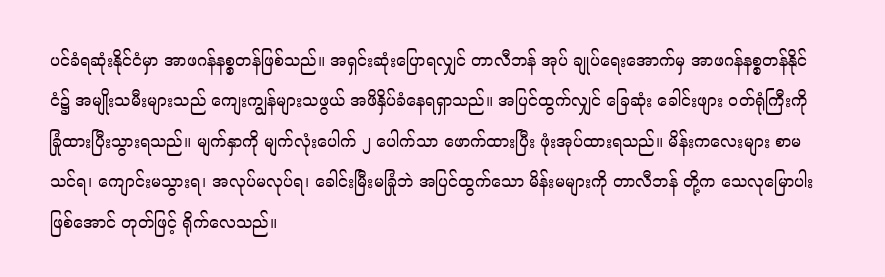ပင်ခံရဆုံးနိုင်ငံမှာ အာဖဂန်နစ္စတန်ဖြစ်သည်။ အရှင်းဆုံးပြောရလျှင် တာလီဘန် အုပ် ချုပ်ရေးအောက်မှ အာဖဂန်နစ္စတန်နိုင်ငံ၌ အမျိုးသမီးများသည် ကျေးကျွန်များသဖွယ် အဖိနှိပ်ခံနေရရှာသည်။ အပြင်ထွက်လျှင် ခြေဆုံး ခေါင်းဖျား ဝတ်ရုံကြီးကို ခြုံထားပြီးသွားရသည်။ မျက်နှာကို မျက်လုံးပေါက် ၂ ပေါက်သာ ဖောက်ထားပြီး ဖုံးအုပ်ထားရသည်။ မိန်းကလေးများ စာမသင်ရ၊ ကျောင်းမသွားရ၊ အလုပ်မလုပ်ရ၊ ခေါင်းမြီးမခြုံဘဲ အပြင်ထွက်သော မိန်းမများကို တာလီဘန် တို့က သေလုမြောပါးဖြစ်အောင် တုတ်ဖြင့် ရိုက်လေသည်။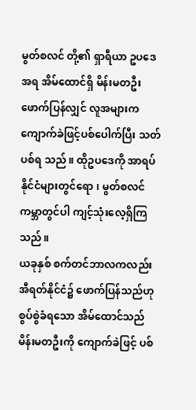မွတ်စလင် တို့၏ ရှာရီယာ ဥပဒေအရ အိမ်ထောင်ရှိ မိန်းမတဦး ဖောက်ပြန်လျှင် လူအများက ကျောက်ခဲဖြင့်ပစ်ပေါက်ပြီး သတ်ပစ်ရ သည်။ ထိုဥပဒေကို အာရပ်နိုင်ငံများတွင်ရော၊ မွတ်စလင် ကမ္ဘာတွင်ပါ ကျင့်သုံးလေ့ရှိကြသည်။
ယခုနှစ် စက်တင်ဘာလကလည်း အီရတ်နိုင်ငံ၌ ဖောက်ပြန်သည်ဟု စွပ်စွဲခံရသော အိမ်ထောင်သည် မိန်းမတဦးကို ကျောက်ခဲဖြင့် ပစ်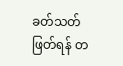ခတ်သတ်ဖြတ်ရန် တ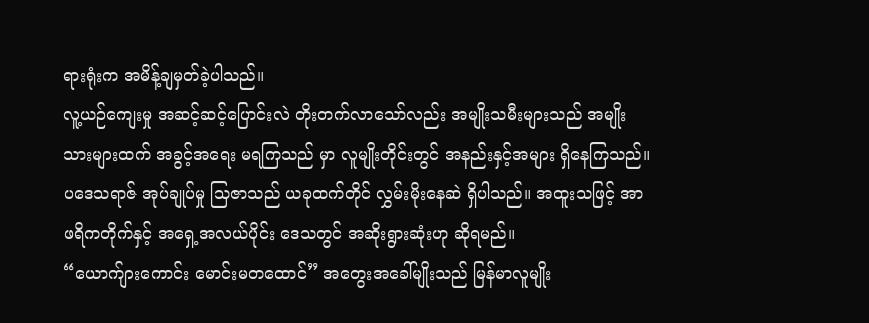ရားရုံးက အမိန့်ချမှတ်ခဲ့ပါသည်။
လူ့ယဉ်ကျေးမှု အဆင့်ဆင့်ပြောင်းလဲ တိုးတက်လာသော်လည်း အမျိုးသမီးများသည် အမျိုးသားများထက် အခွင့်အရေး မရကြသည် မှာ လူမျိုးတိုင်းတွင် အနည်းနှင့်အများ ရှိနေကြသည်။
ပဒေသရာဇ် အုပ်ချုပ်မှု သြဇာသည် ယခုထက်တိုင် လွှမ်းမိုးနေဆဲ ရှိပါသည်။ အထူးသဖြင့် အာဖရိကတိုက်နှင့် အရှေ့အလယ်ပိုင်း ဒေသတွင် အဆိုးရွားဆုံးဟု ဆိုရမည်။
“ယောက်ျားကောင်း မောင်းမတထောင်” အတွေးအခေါ်မျိုးသည် မြန်မာလူမျိုး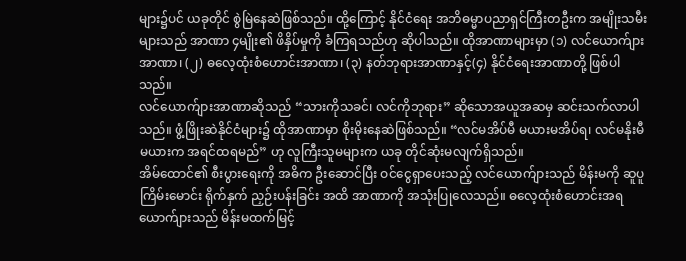များ၌ပင် ယခုတိုင် စွဲမြဲနေဆဲဖြစ်သည်။ ထို့ကြောင့် နိုင်ငံရေး အဘိဓမ္မာပညာရှင်ကြီးတဦးက အမျိုးသမီးများသည် အာဏာ ၄မျိုး၏ ဖိနှိပ်မှုကို ခံကြရသည်ဟု ဆိုပါသည်။ ထိုအာဏာများမှာ (၁) လင်ယောက်ျားအာဏာ၊ (၂) ဓလေ့ထုံးစံဟောင်းအာဏာ၊ (၃) နတ်ဘုရားအာဏာနှင့်(၄) နိုင်ငံရေးအာဏာတို့ ဖြစ်ပါသည်။
လင်ယောက်ျားအာဏာဆိုသည် “သားကိုသခင်၊ လင်ကိုဘုရား” ဆိုသောအယူအဆမှ ဆင်းသက်လာပါသည်။ ဖွံ့ဖြိုးဆဲနိုင်ငံများ၌ ထိုအာဏာမှာ စိုးမိုးနေဆဲဖြစ်သည်။ “လင်မအိပ်မီ မယားမအိပ်ရ၊ လင်မနိုးမီ မယားက အရင်ထရမည်” ဟု လူကြီးသူမများက ယခု တိုင်ဆုံးမလျက်ရှိသည်။
အိမ်ထောင်၏ စီးပွားရေးကို အဓိက ဦးဆောင်ပြီး ဝင်ငွေရှာပေးသည့် လင်ယောက်ျားသည် မိန်းမကို ဆူပူကြိမ်းမောင်း ရိုက်နှက် ညှဉ်းပန်းခြင်း အထိ အာဏာကို အသုံးပြုလေသည်။ ဓလေ့ထုံးစံဟောင်းအရ ယောက်ျားသည် မိန်းမထက်မြင့်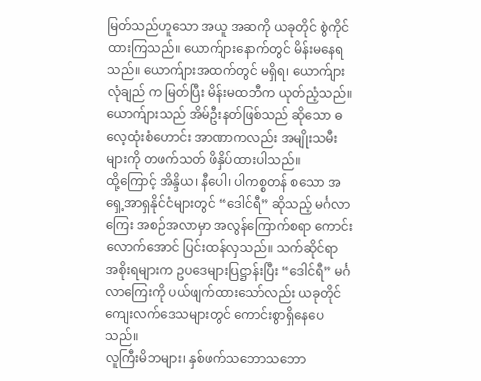မြတ်သည်ဟူသော အယူ အဆကို ယခုတိုင် စွဲကိုင်ထားကြသည်။ ယောက်ျားနောက်တွင် မိန်းမနေရသည်။ ယောက်ျားအထက်တွင် မရှိရ၊ ယောက်ျားလုံချည် က မြတ်ပြီး မိန်းမထဘီက ယုတ်ညံ့သည်။ ယောက်ျားသည် အိမ်ဦးနတ်ဖြစ်သည် ဆိုသော ဓလေ့ထုံးစံဟောင်း အာဏာကလည်း အမျိုးသမီးများကို တဖက်သတ် ဖိနှိပ်ထားပါသည်။
ထို့ကြောင့် အိန္ဒိယ၊ နီပေါ၊ ပါကစ္စတန် စသော အရှေ့အာရှနိုင်ငံများတွင် “ဒေါင်ရီ” ဆိုသည့် မင်္ဂလာကြေး အစဉ်အလာမှာ အလွန်ကြောက်စရာ ကောင်းလောက်အောင် ပြင်းထန်လှသည်။ သက်ဆိုင်ရာ အစိုးရများက ဥပဒေများပြဋ္ဌာန်းပြီး “ဒေါင်ရီ” မင်္ဂလာကြေးကို ပယ်ဖျက်ထားသော်လည်း ယခုတိုင် ကျေးလက်ဒေသများတွင် ကောင်းစွာရှိနေပေသည်။
လူကြီးမိဘများ၊ နှစ်ဖက်သဘောသဘော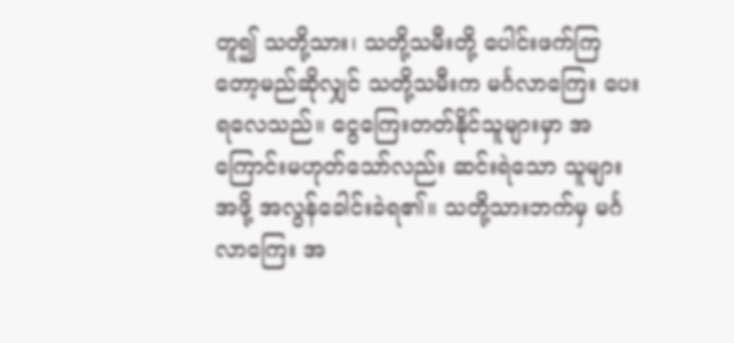တူ၍ သတို့သား၊ သတို့သမီးတို့ ပေါင်းဖက်ကြတော့မည်ဆိုလျှင် သတို့သမီးက မင်္ဂလာကြေး ပေးရလေသည်။ ငွေကြေးတတ်နိုင်သူများမှာ အကြောင်းမဟုတ်သော်လည်း ဆင်းရဲသော သူများအဖို့ အလွန်ခေါင်းခဲရ၏။ သတို့သားဘက်မှ မင်္ဂလာကြေး အ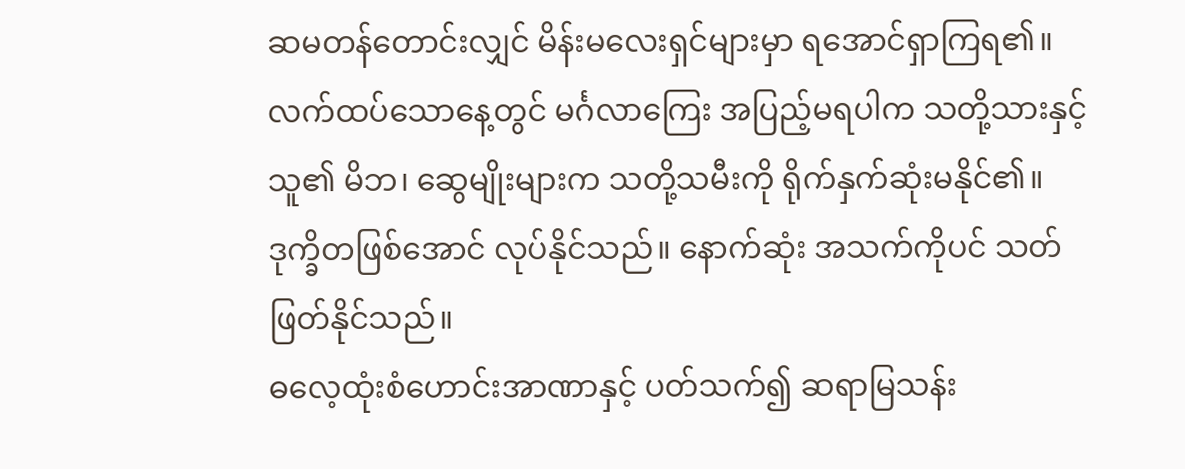ဆမတန်တောင်းလျှင် မိန်းမလေးရှင်များမှာ ရအောင်ရှာကြရ၏။ လက်ထပ်သောနေ့တွင် မင်္ဂလာကြေး အပြည့်မရပါက သတို့သားနှင့် သူ၏ မိဘ၊ ဆွေမျိုးများက သတို့သမီးကို ရိုက်နှက်ဆုံးမနိုင်၏။ ဒုက္ခိတဖြစ်အောင် လုပ်နိုင်သည်။ နောက်ဆုံး အသက်ကိုပင် သတ်ဖြတ်နိုင်သည်။
ဓလေ့ထုံးစံဟောင်းအာဏာနှင့် ပတ်သက်၍ ဆရာမြသန်း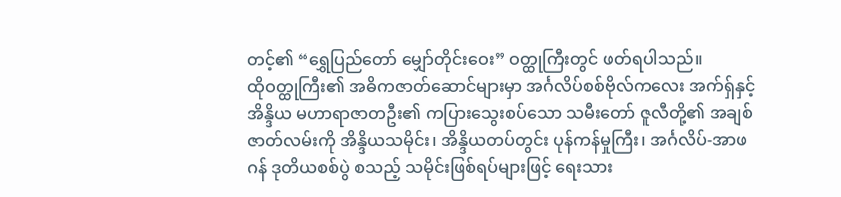တင့်၏ “ရွှေပြည်တော် မျှော်တိုင်းဝေး” ဝတ္ထုကြီးတွင် ဖတ်ရပါသည်။
ထိုဝတ္ထုကြီး၏ အဓိကဇာတ်ဆောင်များမှာ အင်္ဂလိပ်စစ်ဗိုလ်ကလေး အက်ရှ်နှင့် အိန္ဒိယ မဟာရာဇာတဦး၏ ကပြားသွေးစပ်သော သမီးတော် ဇူလီတို့၏ အချစ်ဇာတ်လမ်းကို အိန္ဒိယသမိုင်း၊ အိန္ဒိယတပ်တွင်း ပုန်ကန်မှုကြီး၊ အင်္ဂလိပ်-အာဖဂန် ဒုတိယစစ်ပွဲ စသည့် သမိုင်းဖြစ်ရပ်များဖြင့် ရေးသား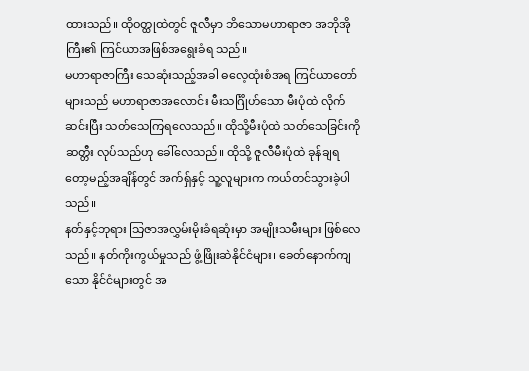ထားသည်။ ထိုဝတ္ထုထဲတွင် ဇူလီမှာ ဘိသောမဟာရာဇာ အဘိုအိုကြီး၏ ကြင်ယာအဖြစ်အရွေးခံရ သည်။
မဟာရာဇာကြီး သေဆုံးသည့်အခါ ဓလေ့ထုံးစံအရ ကြင်ယာတော်များသည် မဟာရာဇာအလောင်း မီးသင်္ဂြိုဟ်သော မီးပုံထဲ လိုက် ဆင်းပြီး သတ်သေကြရလေသည်။ ထိုသို့မီးပုံထဲ သတ်သေခြင်းကို ဆတ္တီး လုပ်သည်ဟု ခေါ်လေသည်။ ထိုသို့ ဇူလီမီးပုံထဲ ခုန်ချရတော့မည့်အချိန်တွင် အက်ရှ်နှင့် သူ့လူများက ကယ်တင်သွားခဲ့ပါသည်။
နတ်နှင့်ဘုရား သြဇာအလွှမ်းမိုးခံရဆုံးမှာ အမျိုးသမီးများ ဖြစ်လေသည်။ နတ်ကိုးကွယ်မှုသည် ဖွံ့ဖြိုးဆဲနိုင်ငံများ၊ ခေတ်နောက်ကျသော နိုင်ငံများတွင် အ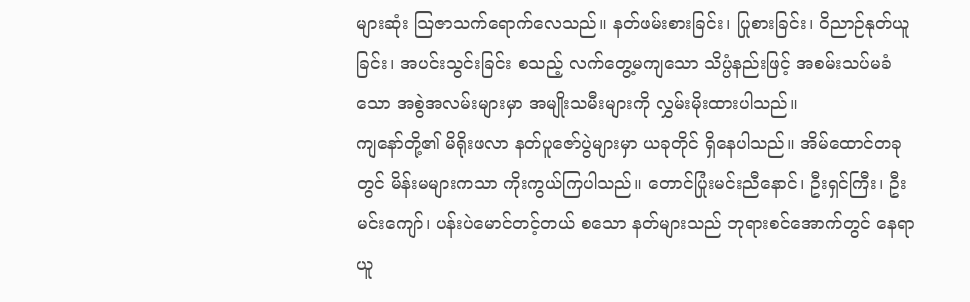များဆုံး သြဇာသက်ရောက်လေသည်။ နတ်ဖမ်းစားခြင်း၊ ပြုစားခြင်း၊ ဝိညာဉ်နုတ်ယူခြင်း၊ အပင်းသွင်းခြင်း စသည့် လက်တွေ့မကျသော သိပ္ပံနည်းဖြင့် အစမ်းသပ်မခံသော အစွဲအလမ်းများမှာ အမျိုးသမီးများကို လွှမ်းမိုးထားပါသည်။
ကျနော်တို့၏ မိရိုးဖလာ နတ်ပူဇော်ပွဲများမှာ ယခုတိုင် ရှိနေပါသည်။ အိမ်ထောင်တခုတွင် မိန်းမများကသာ ကိုးကွယ်ကြပါသည်။ တောင်ပြုံးမင်းညီနောင်၊ ဦးရှင်ကြီး၊ ဦးမင်းကျော်၊ ပန်းပဲမောင်တင့်တယ် စသော နတ်များသည် ဘုရားစင်အောက်တွင် နေရာယူ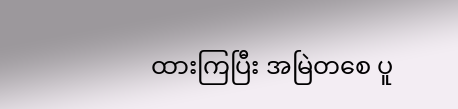ထားကြပြီး အမြဲတစေ ပူ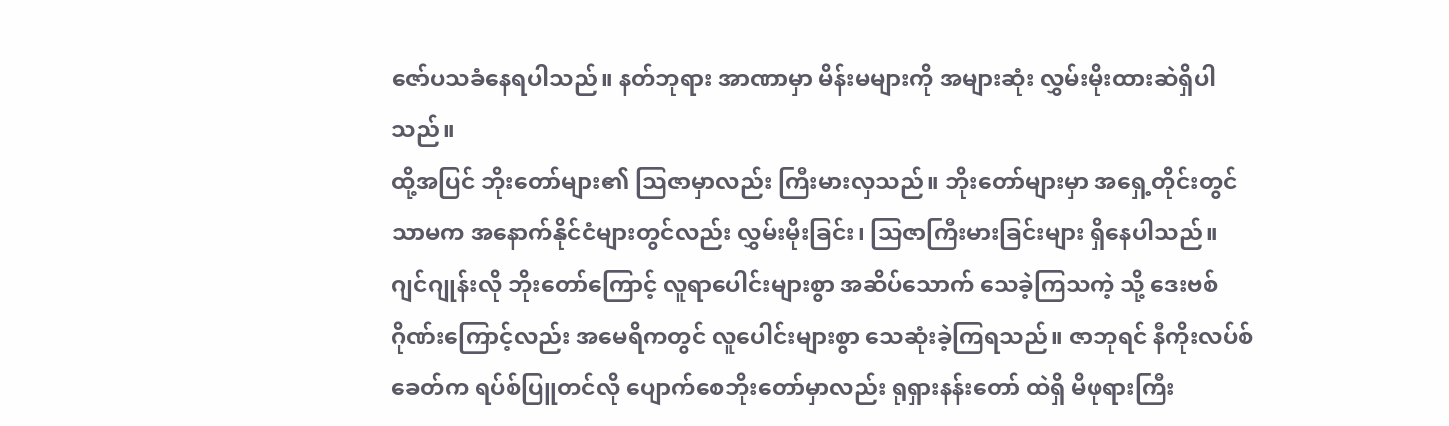ဇော်ပသခံနေရပါသည်။ နတ်ဘုရား အာဏာမှာ မိန်းမများကို အများဆုံး လွှမ်းမိုးထားဆဲရှိပါသည်။
ထို့အပြင် ဘိုးတော်များ၏ သြဇာမှာလည်း ကြီးမားလှသည်။ ဘိုးတော်များမှာ အရှေ့တိုင်းတွင်သာမက အနောက်နိုင်ငံများတွင်လည်း လွှမ်းမိုးခြင်း၊ သြဇာကြီးမားခြင်းများ ရှိနေပါသည်။
ဂျင်ဂျုန်းလို ဘိုးတော်ကြောင့် လူရာပေါင်းများစွာ အဆိပ်သောက် သေခဲ့ကြသကဲ့ သို့ ဒေးဗစ်ဂိုဏ်းကြောင့်လည်း အမေရိကတွင် လူပေါင်းများစွာ သေဆုံးခဲ့ကြရသည်။ ဇာဘုရင် နီကိုးလပ်စ်ခေတ်က ရပ်စ်ပြူတင်လို ပျောက်စေဘိုးတော်မှာလည်း ရုရှားနန်းတော် ထဲရှိ မိဖုရားကြီး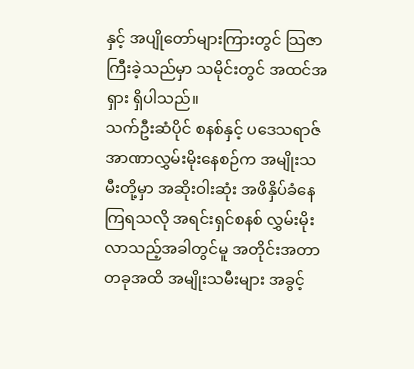နှင့် အပျိုတော်များကြားတွင် သြဇာကြီးခဲ့သည်မှာ သမိုင်းတွင် အထင်အရှား ရှိပါသည်။
သက်ဦးဆံပိုင် စနစ်နှင့် ပဒေသရာဇ် အာဏာလွှမ်းမိုးနေစဉ်က အမျိုးသမီးတို့မှာ အဆိုးဝါးဆုံး အဖိနှိပ်ခံနေကြရသလို အရင်းရှင်စနစ် လွှမ်းမိုးလာသည့်အခါတွင်မူ အတိုင်းအတာ တခုအထိ အမျိုးသမီးများ အခွင့်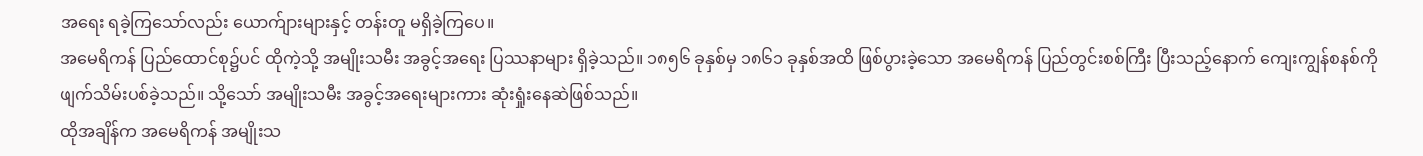အရေး ရခဲ့ကြသော်လည်း ယောက်ျားများနှင့် တန်းတူ မရှိခဲ့ကြပေ။
အမေရိကန် ပြည်ထောင်စု၌ပင် ထိုကဲ့သို့ အမျိုးသမီး အခွင့်အရေး ပြဿနာများ ရှိခဲ့သည်။ ၁၈၅၆ ခုနှစ်မှ ၁၈၆၁ ခုနှစ်အထိ ဖြစ်ပွားခဲ့သော အမေရိကန် ပြည်တွင်းစစ်ကြီး ပြီးသည့်နောက် ကျေးကျွန်စနစ်ကို ဖျက်သိမ်းပစ်ခဲ့သည်။ သို့သော် အမျိုးသမီး အခွင့်အရေးများကား ဆုံးရှုံးနေဆဲဖြစ်သည်။
ထိုအချိန်က အမေရိကန် အမျိုးသ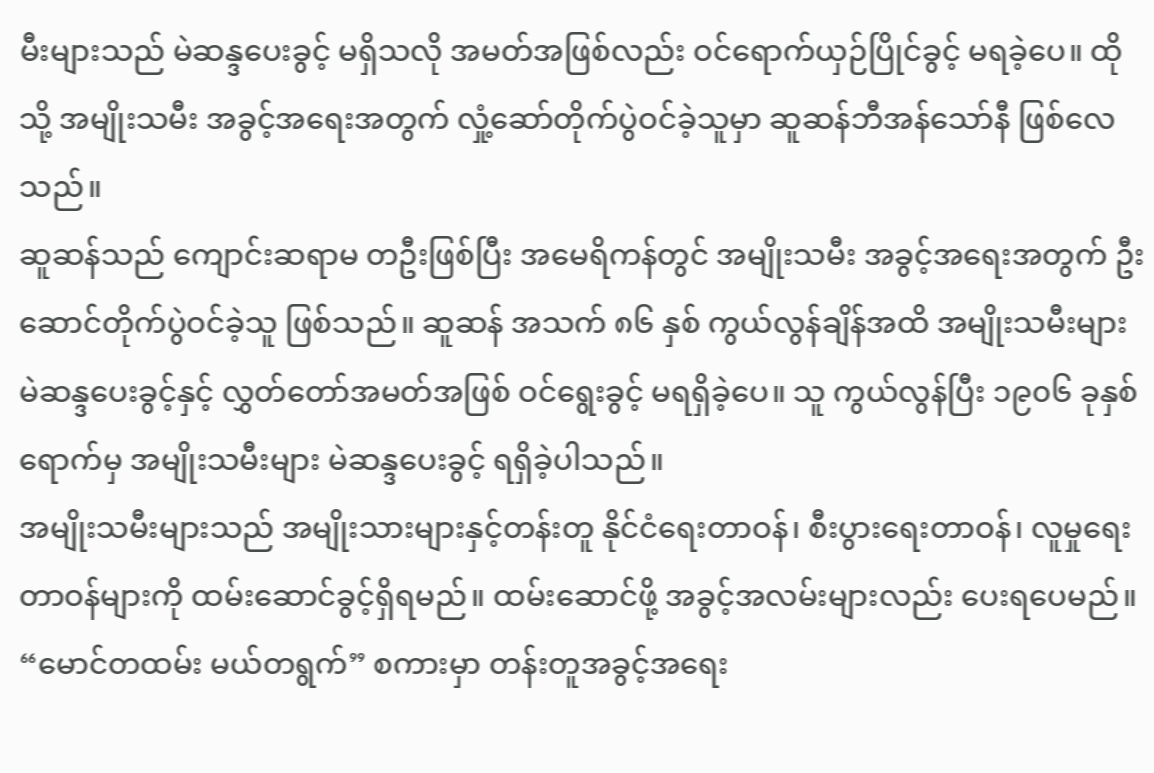မီးများသည် မဲဆန္ဒပေးခွင့် မရှိသလို အမတ်အဖြစ်လည်း ဝင်ရောက်ယှဉ်ပြိုင်ခွင့် မရခဲ့ပေ။ ထိုသို့ အမျိုးသမီး အခွင့်အရေးအတွက် လှုံ့ဆော်တိုက်ပွဲဝင်ခဲ့သူမှာ ဆူဆန်ဘီအန်သော်နီ ဖြစ်လေသည်။
ဆူဆန်သည် ကျောင်းဆရာမ တဦးဖြစ်ပြီး အမေရိကန်တွင် အမျိုးသမီး အခွင့်အရေးအတွက် ဦးဆောင်တိုက်ပွဲဝင်ခဲ့သူ ဖြစ်သည်။ ဆူဆန် အသက် ၈၆ နှစ် ကွယ်လွန်ချိန်အထိ အမျိုးသမီးများ မဲဆန္ဒပေးခွင့်နှင့် လွှတ်တော်အမတ်အဖြစ် ဝင်ရွေးခွင့် မရရှိခဲ့ပေ။ သူ ကွယ်လွန်ပြီး ၁၉၀၆ ခုနှစ်ရောက်မှ အမျိုးသမီးများ မဲဆန္ဒပေးခွင့် ရရှိခဲ့ပါသည်။
အမျိုးသမီးများသည် အမျိုးသားများနှင့်တန်းတူ နိုင်ငံရေးတာဝန်၊ စီးပွားရေးတာဝန်၊ လူမှုရေးတာဝန်များကို ထမ်းဆောင်ခွင့်ရှိရမည်။ ထမ်းဆောင်ဖို့ အခွင့်အလမ်းများလည်း ပေးရပေမည်။
“မောင်တထမ်း မယ်တရွက်” စကားမှာ တန်းတူအခွင့်အရေး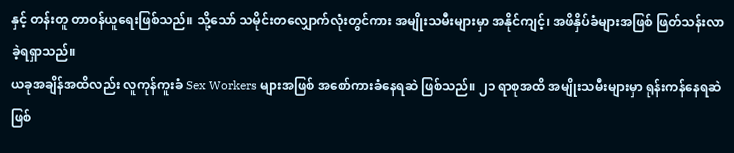နှင့် တန်းတူ တာဝန်ယူရေးဖြစ်သည်။ သို့သော် သမိုင်းတလျှောက်လုံးတွင်ကား အမျိုးသမီးများမှာ အနိုင်ကျင့်၊ အဖိနှိပ်ခံများအဖြစ် ဖြတ်သန်းလာခဲ့ရရှာသည်။
ယခုအချိန်အထိလည်း လူကုန်ကူးခံ Sex Workers များအဖြစ် အစော်ကားခံနေရဆဲ ဖြစ်သည်။ ၂၁ ရာစုအထိ အမျိုးသမီးများမှာ ရုန်းကန်နေရဆဲ ဖြစ်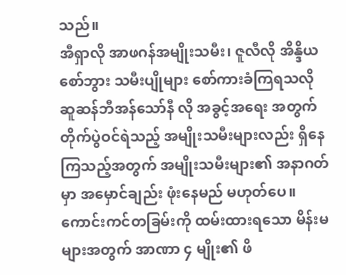သည်။
အီရှာလို အာဖဂန်အမျိုးသမီး၊ ဇူလီလို အိန္ဒိယစော်ဘွား သမီးပျိုများ စော်ကားခံကြရသလို ဆူဆန်ဘီအန်သော်နီ လို အခွင့်အရေး အတွက် တိုက်ပွဲဝင်ရဲသည့် အမျိုးသမီးများလည်း ရှိနေကြသည့်အတွက် အမျိုးသမီးများ၏ အနာဂတ်မှာ အမှောင်ချည်း ဖုံးနေမည် မဟုတ်ပေ။
ကောင်းကင်တခြမ်းကို ထမ်းထားရသော မိန်းမများအတွက် အာဏာ ၄ မျိုး၏ ဖိ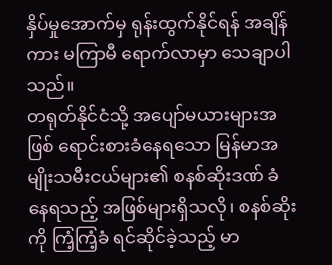နှိပ်မှုအောက်မှ ရုန်းထွက်နိုင်ရန် အချိန်ကား မကြာမီ ရောက်လာမှာ သေချာပါသည်။
တရုတ်နိုင်ငံသို့ အပျော်မယားများအဖြစ် ရောင်းစားခံနေရသော မြန်မာအမျိုးသမီးငယ်များ၏ စနစ်ဆိုးဒဏ် ခံနေရသည့် အဖြစ်များရှိသလို၊ စနစ်ဆိုးကို ကြံ့ကြံ့ခံ ရင်ဆိုင်ခဲ့သည့် မာ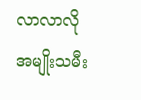လာလာလို အမျိုးသမီး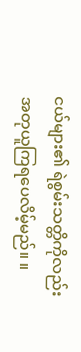ငယ်များ၏ ရဲစွမ်းသတ္တိကိုလည်း အတုယူကြရပေလိမ့်မည်။ ။